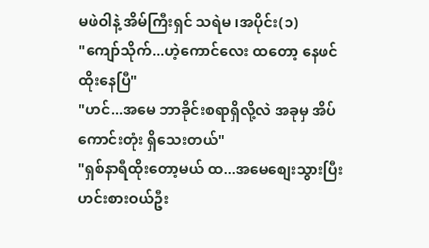မဖဲဝါနဲ့ အိမ်ကြီးရှင် သရဲမ ၊အပိုင်း(၁)
"ကျော်သိုက်...ဟဲ့ကောင်လေး ထတော့ နေဖင်
ထိုးနေပြီ"
"ဟင်...အမေ ဘာခိုင်းစရာရှိလို့လဲ အခုမှ အိပ်
ကောင်းတုံး ရှိသေးတယ်"
"ရှစ်နာရီထိုးတော့မယ် ထ...အမေစျေးသွားပြီး
ဟင်းစားဝယ်ဦး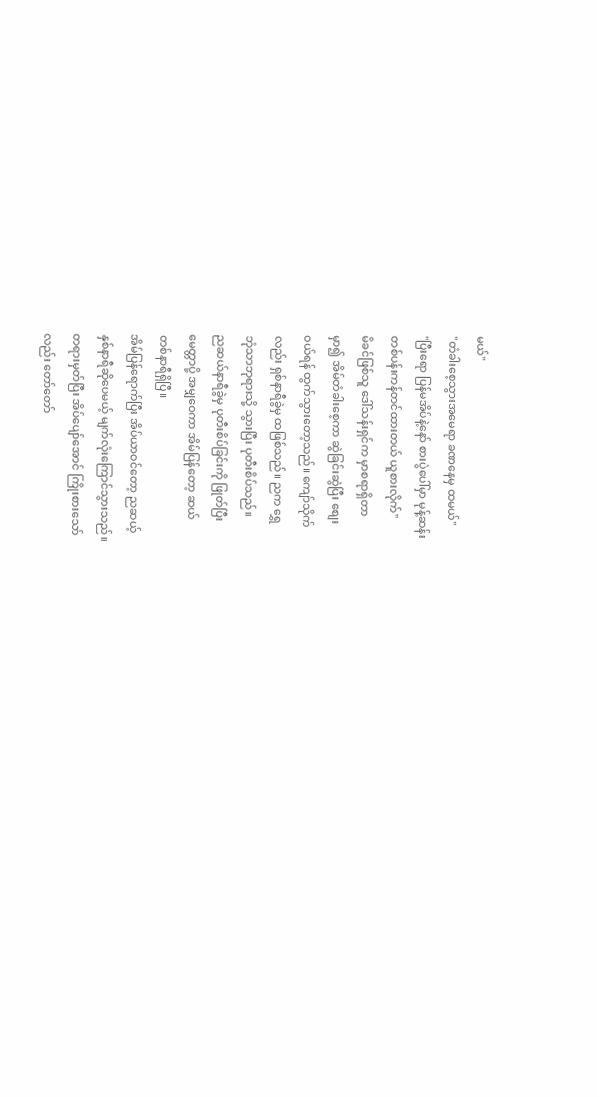မယ်"
"တံခါးစေ့သွားအမေရာ ခဏနေမှ ထမယ်"
"ပြီးရော ပြန်မအိပ်နဲ့နော် စားပွဲပေါ်မှာ မုန့်ဆန်း
တစ်ပန်းကန်တင်ထားတယ် ယူစားလိုက်"
မိခင်ဖြစ်သူ ဒေါ်သန်းရှင်က မှာစရာရှိတာ
မှာ၍ အိမ်တံခါးစေ့ကာ ဆွဲခြင်းဆွဲပြီး စျေး
ဝယ်ရန် ထွက်သွားတော့သည်။ ကျော်သိုက်
လည်း ရှစ်နာရီခွဲမှ ထဖြစ်သည်။ ညက ရွှေ
ဘုံသာဘုရားသို့ သွားပြီး ပုတီးစိပ်သည်။
ညဆယ်နာရီခွဲမှ ပုတီးစိပ်ခြင်းကို ဖြုတ်ပြီး
မေတ္တာပို့ အမျှဝေကာ အိမ်ပြန်တော့ ဆယ်
တစ်နာရီရှိပြီ။
အိမ်ပြန်ရောက်ပြီး အိပ်ယာဝင်တော့ ညဆယ့်
နှစ်နာရီဆိုပေမယ့် မျက်လုံးကြောင်သွားသည်။
တရားမှတ်ပြီး အိပ်ပျော်အောင် ကြိုးစားသော်
လည်း တော်တော်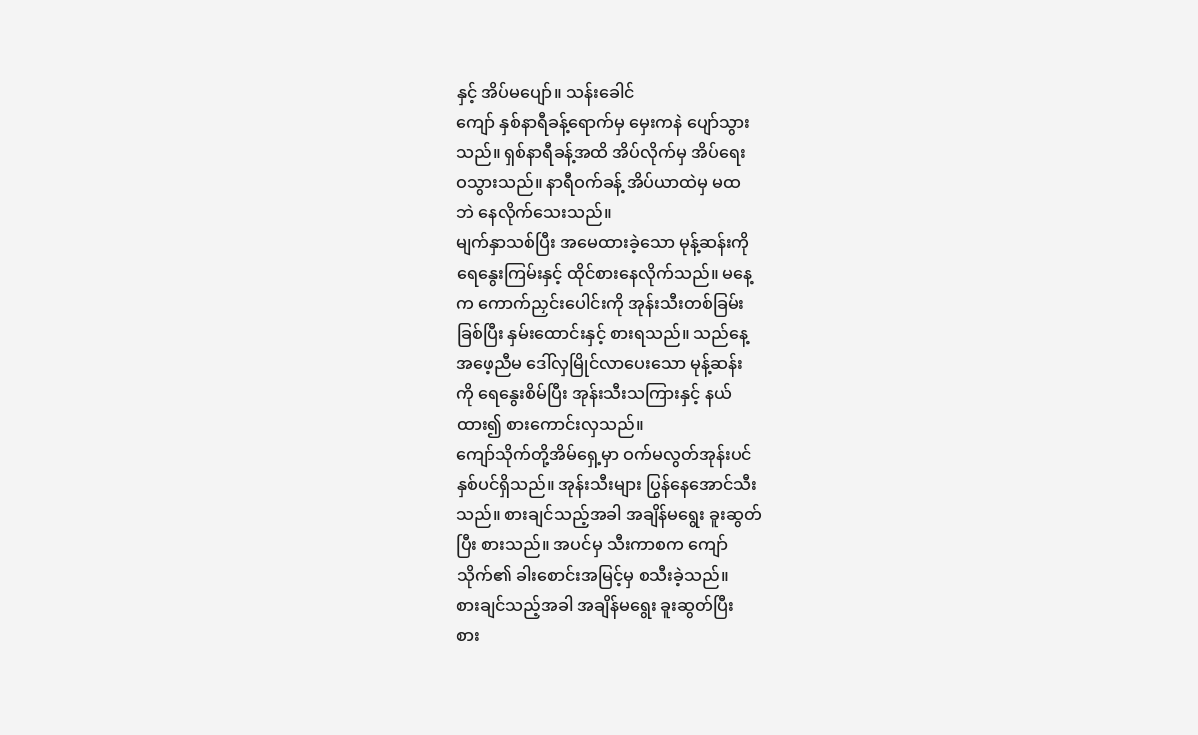နှင့် အိပ်မပျော်။ သန်းခေါင်
ကျော် နှစ်နာရီခန့်ရောက်မှ မှေးကနဲ ပျော်သွား
သည်။ ရှစ်နာရီခန့်အထိ အိပ်လိုက်မှ အိပ်ရေး
ဝသွားသည်။ နာရီဝက်ခန့် အိပ်ယာထဲမှ မထ
ဘဲ နေလိုက်သေးသည်။
မျက်နှာသစ်ပြီး အမေထားခဲ့သော မုန့်ဆန်းကို
ရေနွေးကြမ်းနှင့် ထိုင်စားနေလိုက်သည်။ မနေ့
က ကောက်ညှင်းပေါင်းကို အုန်းသီးတစ်ခြမ်း
ခြစ်ပြီး နှမ်းထောင်းနှင့် စားရသည်။ သည်နေ့
အဖေ့ညီမ ဒေါ်လှမြိုင်လာပေးသော မုန့်ဆန်း
ကို ရေနွေးစိမ်ပြီး အုန်းသီးသကြားနှင့် နယ်
ထား၍ စားကောင်းလှသည်။
ကျော်သိုက်တို့အိမ်ရှေ့မှာ ဝက်မလွတ်အုန်းပင်
နှစ်ပင်ရှိသည်။ အုန်းသီးများ ပြွန်နေအောင်သီး
သည်။ စားချင်သည့်အခါ အချိန်မရွေး ခူးဆွတ်
ပြီး စားသည်။ အပင်မှ သီးကာစက ကျော်
သိုက်၏ ခါးစောင်းအမြင့်မှ စသီးခဲ့သည်။
စားချင်သည့်အခါ အချိန်မရွေး ခူးဆွတ်ပြီး
စား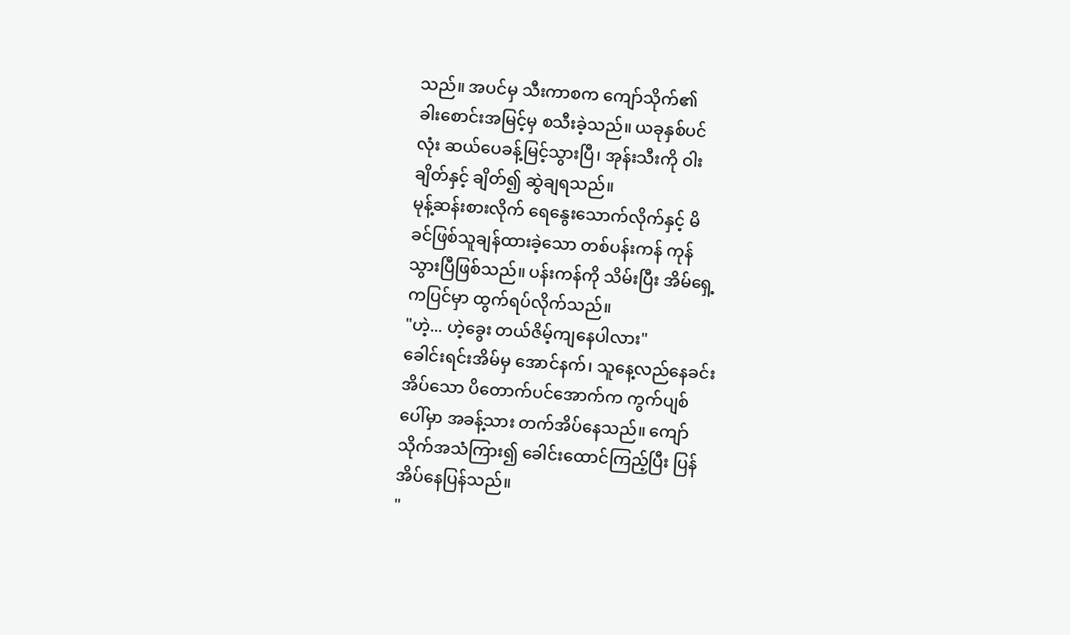သည်။ အပင်မှ သီးကာစက ကျော်သိုက်၏
ခါးစောင်းအမြင့်မှ စသီးခဲ့သည်။ ယခုနှစ်ပင်
လုံး ဆယ်ပေခန့်မြင့်သွားပြီ၊ အုန်းသီးကို ဝါး
ချိတ်နှင့် ချိတ်၍ ဆွဲချရသည်။
မုန့်ဆန်းစားလိုက် ရေနွေးသောက်လိုက်နှင့် မိ
ခင်ဖြစ်သူချန်ထားခဲ့သော တစ်ပန်းကန် ကုန်
သွားပြီဖြစ်သည်။ ပန်းကန်ကို သိမ်းပြီး အိမ်ရှေ့
ကပြင်မှာ ထွက်ရပ်လိုက်သည်။
"ဟဲ့... ဟဲ့ခွေး တယ်ဇိမ့်ကျနေပါလား"
ခေါင်းရင်းအိမ်မှ အောင်နက်၊ သူနေ့လည်နေခင်း
အိပ်သော ပိတောက်ပင်အောက်က ကွက်ပျစ်
ပေါ်မှာ အခန့်သား တက်အိပ်နေသည်။ ကျော်
သိုက်အသံကြား၍ ခေါင်းထောင်ကြည့်ပြီး ပြန်
အိပ်နေပြန်သည်။
"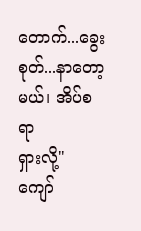တောက်...ခွေးစုတ်...နာတော့မယ်၊ အိပ်စရာ
ရှားလို့"
ကျော်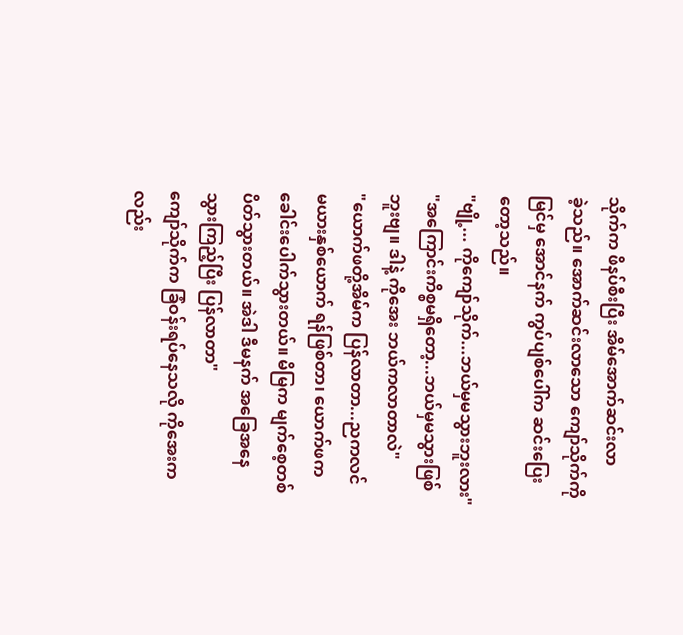သိုက်က ဖိနပ်စီးပြီး အိမ်အောက်ဆင်းလာ
ခဲ့သည်။ အောက်ဆင်းလာသော ကျော်သိုက်ကို
မြင်မှ အောင်နက် ကွပ်ပျစ်ပေါ်က ဆင်းပြေး
တော့သည်။
"ဗျို့... ကိုကျော်သိုက်...ဘယ်မှမသွားဘူးလား"
"အကြောင်းကိစ္စမရှိတော့...ဘယ်မှမသွားဖြစ်
ဘူးဗျ။ ဒါနဲ့ ကိုအေး ဘယ်ကလာတာလဲ"
"ယောက်ဖတို့အိမ်က ပြန်လာတာ...ညကလင်
မယားနှစ်ယောက် ရန်ဖြစ်တာ၊ ယောက်ဖက
ခေါင်းပေါက်သွားတယ်။ မိမြက မျက်စေ့တစ်
ပိတ်သွားတယ်။ အဲဒါ ဒီမနက် အခြေအနေ
သွားကြည့်ပြီး ပြန်လာတာ"
ကျော်သိုက်က ခြံဝန်းရပ်နေသလို ကိုအေးက
လည်း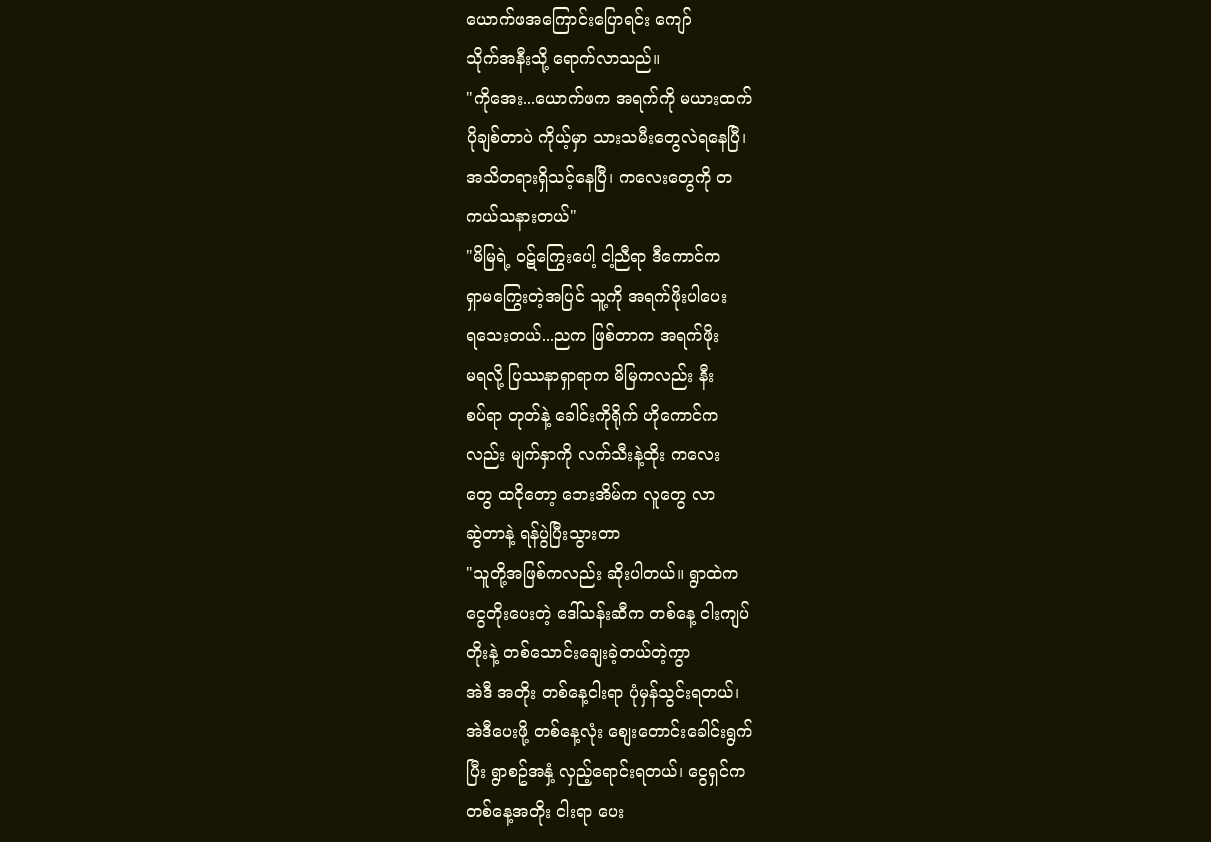ယောက်ဖအကြောင်းပြောရင်း ကျော်
သိုက်အနီးသို့ ရောက်လာသည်။
"ကိုအေး...ယောက်ဖက အရက်ကို မယားထက်
ပိုချစ်တာပဲ ကိုယ့်မှာ သားသမီးတွေလဲရနေပြီ၊
အသိတရားရှိသင့်နေပြီ၊ ကလေးတွေကို တ
ကယ်သနားတယ်"
"မိမြရဲ့ ဝဋ်ကြွေးပေါ့ ငါ့ညီရာ ဒီကောင်က
ရှာမကြွေးတဲ့အပြင် သူ့ကို အရက်ဖိုးပါပေး
ရသေးတယ်...ညက ဖြစ်တာက အရက်ဖိုး
မရလို့ ပြဿနာရှာရာက မိမြကလည်း နီး
စပ်ရာ တုတ်နဲ့ ခေါင်းကိုရိုက် ဟိုကောင်က
လည်း မျက်နှာကို လက်သီးနဲ့ထိုး ကလေး
တွေ ထငိုတော့ ဘေးအိမ်က လူတွေ လာ
ဆွဲတာနဲ့ ရန်ပွဲပြီးသွားတာ
"သူတို့အဖြစ်ကလည်း ဆိုးပါတယ်။ ရွာထဲက
ငွေတိုးပေးတဲ့ ဒေါ်သန်းဆီက တစ်နေ့ ငါးကျပ်
တိုးနဲ့ တစ်သောင်းချေးခဲ့တယ်တဲ့ကွာ
အဲဒီ အတိုး တစ်နေ့ငါးရာ ပုံမှန်သွင်းရတယ်၊
အဲဒီပေးဖို့ တစ်နေ့လုံး စျေးတောင်းခေါင်းရွက်
ပြီး ရွာစဥ်အနှံ့ လှည့်ရောင်းရတယ်၊ ငွေရှင်က
တစ်နေ့အတိုး ငါးရာ ပေး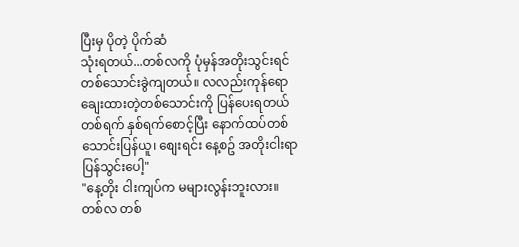ပြီးမှ ပိုတဲ့ ပိုက်ဆံ
သုံးရတယ်...တစ်လကို ပုံမှန်အတိုးသွင်းရင်
တစ်သောင်းခွဲကျတယ်။ လလည်းကုန်ရော
ချေးထားတဲ့တစ်သောင်းကို ပြန်ပေးရတယ်
တစ်ရက် နှစ်ရက်စောင့်ပြီး နောက်ထပ်တစ်
သောင်းပြန်ယူ၊ စျေးရင်း နေ့စဥ် အတိုးငါးရာ
ပြန်သွင်းပေါ့"
"နေ့တိုး ငါးကျပ်က မများလွန်းဘူးလား။
တစ်လ တစ်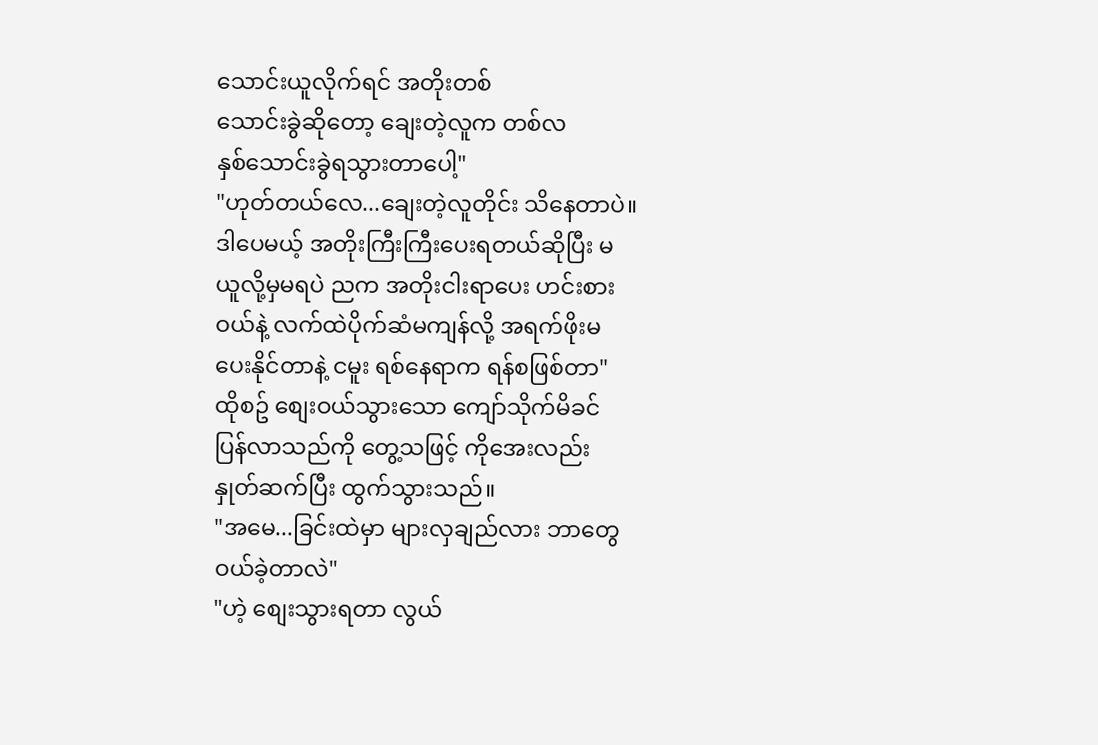သောင်းယူလိုက်ရင် အတိုးတစ်
သောင်းခွဲဆိုတော့ ချေးတဲ့လူက တစ်လ
နှစ်သောင်းခွဲရသွားတာပေါ့"
"ဟုတ်တယ်လေ...ချေးတဲ့လူတိုင်း သိနေတာပဲ။
ဒါပေမယ့် အတိုးကြီးကြီးပေးရတယ်ဆိုပြီး မ
ယူလို့မှမရပဲ ညက အတိုးငါးရာပေး ဟင်းစား
ဝယ်နဲ့ လက်ထဲပိုက်ဆံမကျန်လို့ အရက်ဖိုးမ
ပေးနိုင်တာနဲ့ ငမူး ရစ်နေရာက ရန်စဖြစ်တာ"
ထိုစဥ် စျေးဝယ်သွားသော ကျော်သိုက်မိခင်
ပြန်လာသည်ကို တွေ့သဖြင့် ကိုအေးလည်း
နှုတ်ဆက်ပြီး ထွက်သွားသည်။
"အမေ...ခြင်းထဲမှာ များလှချည်လား ဘာတွေ
ဝယ်ခဲ့တာလဲ"
"ဟဲ့ စျေးသွားရတာ လွယ်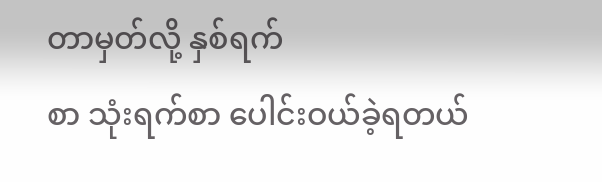တာမှတ်လို့ နှစ်ရက်
စာ သုံးရက်စာ ပေါင်းဝယ်ခဲ့ရတယ်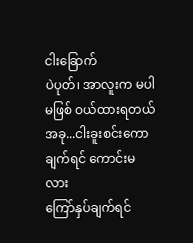ငါးခြောက်
ပဲပုတ်၊ အာလူးက မပါမဖြစ် ဝယ်ထားရတယ်
အခု...ငါးခူးစင်းကော ချက်ရင် ကောင်းမလား
ကြော်နှပ်ချက်ရင်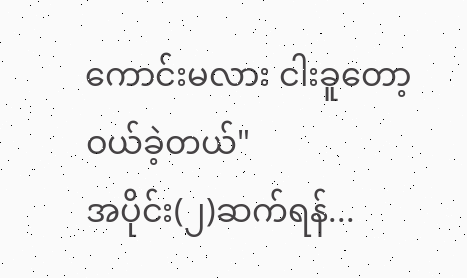ကောင်းမလား ငါးခူတော့
ဝယ်ခဲ့တယ်"
အပိုင်း(၂)ဆက်ရန်...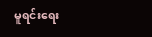မူရင်းရေး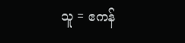သူ = ဧကန်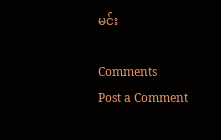မင်း

Comments
Post a Comment